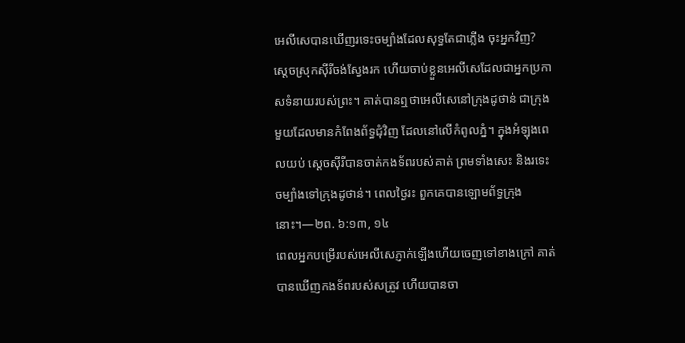អេលីសេបានឃើញរទេះចម្បាំងដែលសុទ្ធតែជាភ្លើង ចុះអ្នកវិញ?
ស្តេចស្រុកស៊ីរីចង់ស្វែងរក ហើយចាប់ខ្លួនអេលីសេដែលជាអ្នកប្រកាសទំនាយរបស់ព្រះ។ គាត់បានឮថាអេលីសេនៅក្រុងដូថាន់ ជាក្រុងមួយដែលមានកំពែងព័ទ្ធជុំវិញ ដែលនៅលើកំពូលភ្នំ។ ក្នុងអំឡុងពេលយប់ ស្តេចស៊ីរីបានចាត់កងទ័ពរបស់គាត់ ព្រមទាំងសេះ និងរទេះចម្បាំងទៅក្រុងដូថាន់។ ពេលថ្ងៃរះ ពួកគេបានឡោមព័ទ្ធក្រុងនោះ។—២ព. ៦:១៣, ១៤
ពេលអ្នកបម្រើរបស់អេលីសេភ្ញាក់ឡើងហើយចេញទៅខាងក្រៅ គាត់បានឃើញកងទ័ពរបស់សត្រូវ ហើយបានចា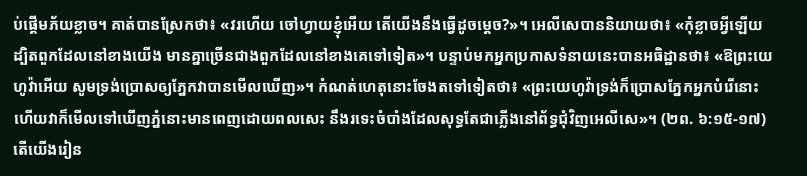ប់ផ្ដើមភ័យខ្លាច។ គាត់បានស្រែកថា៖ «វរហើយ ចៅហ្វាយខ្ញុំអើយ តើយើងនឹងធ្វើដូចម្ដេច?»។ អេលីសេបាននិយាយថា៖ «កុំខ្លាចអ្វីឡើយ ដ្បិតពួកដែលនៅខាងយើង មានគ្នាច្រើនជាងពួកដែលនៅខាងគេទៅទៀត»។ បន្ទាប់មកអ្នកប្រកាសទំនាយនេះបានអធិដ្ឋានថា៖ «ឱព្រះយេហូវ៉ាអើយ សូមទ្រង់ប្រោសឲ្យភ្នែកវាបានមើលឃើញ»។ កំណត់ហេតុនោះចែងតទៅទៀតថា៖ «ព្រះយេហូវ៉ាទ្រង់ក៏ប្រោសភ្នែកអ្នកបំរើនោះ ហើយវាក៏មើលទៅឃើញភ្នំនោះមានពេញដោយពលសេះ នឹងរទេះចំបាំងដែលសុទ្ធតែជាភ្លើងនៅព័ទ្ធជុំវិញអេលីសេ»។ (២ព. ៦:១៥-១៧) តើយើងរៀន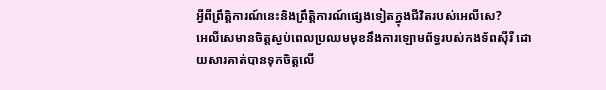អ្វីពីព្រឹត្ដិការណ៍នេះនិងព្រឹត្ដិការណ៍ផ្សេងទៀតក្នុងជីវិតរបស់អេលីសេ?
អេលីសេមានចិត្តស្ងប់ពេលប្រឈមមុខនឹងការឡោមព័ទ្ធរបស់កងទ័ពស៊ីរី ដោយសារគាត់បានទុកចិត្តលើ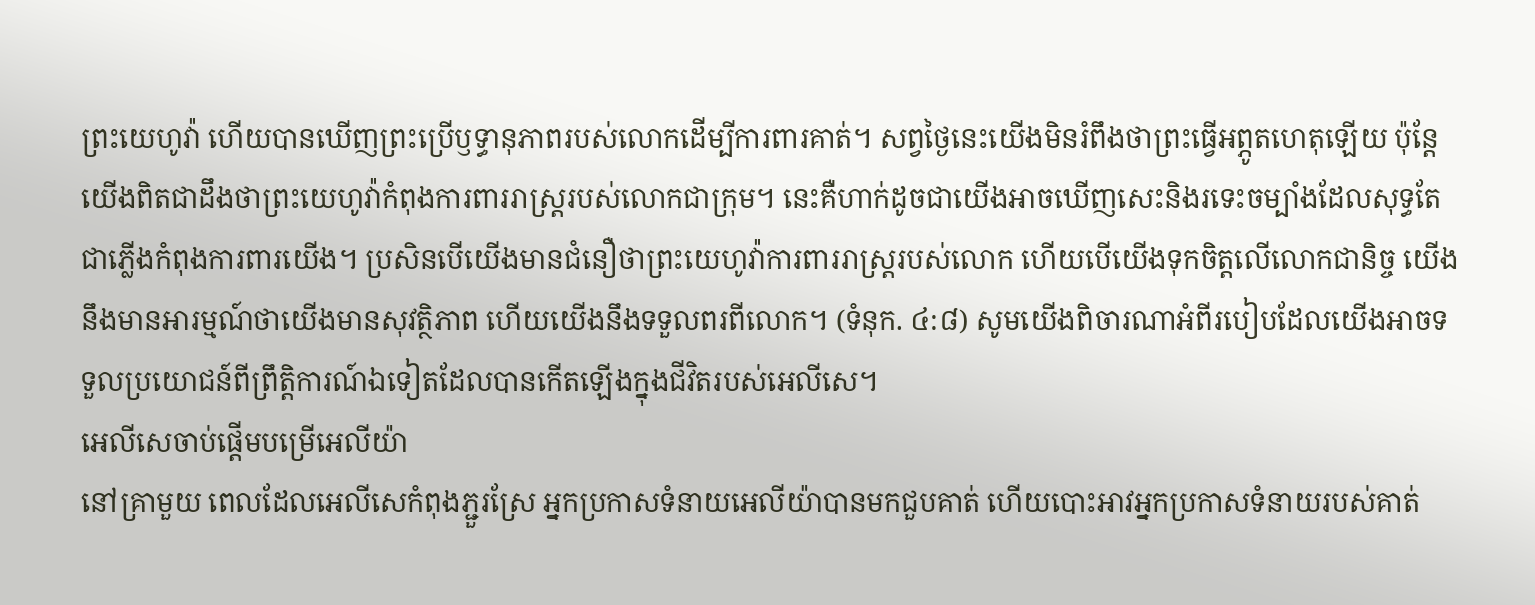ព្រះយេហូវ៉ា ហើយបានឃើញព្រះប្រើឫទ្ធានុភាពរបស់លោកដើម្បីការពារគាត់។ សព្វថ្ងៃនេះយើងមិនរំពឹងថាព្រះធ្វើអព្ភូតហេតុឡើយ ប៉ុន្តែយើងពិតជាដឹងថាព្រះយេហូវ៉ាកំពុងការពាររាស្ត្ររបស់លោកជាក្រុម។ នេះគឺហាក់ដូចជាយើងអាចឃើញសេះនិងរទេះចម្បាំងដែលសុទ្ធតែជាភ្លើងកំពុងការពារយើង។ ប្រសិនបើយើងមានជំនឿថាព្រះយេហូវ៉ាការពាររាស្ត្ររបស់លោក ហើយបើយើងទុកចិត្តលើលោកជានិច្ច យើងនឹងមានអារម្មណ៍ថាយើងមានសុវត្ថិភាព ហើយយើងនឹងទទួលពរពីលោក។ (ទំនុក. ៤:៨) សូមយើងពិចារណាអំពីរបៀបដែលយើងអាចទទួលប្រយោជន៍ពីព្រឹត្ដិការណ៍ឯទៀតដែលបានកើតឡើងក្នុងជីវិតរបស់អេលីសេ។
អេលីសេចាប់ផ្ដើមបម្រើអេលីយ៉ា
នៅគ្រាមួយ ពេលដែលអេលីសេកំពុងភ្ជួរស្រែ អ្នកប្រកាសទំនាយអេលីយ៉ាបានមកជួបគាត់ ហើយបោះអាវអ្នកប្រកាសទំនាយរបស់គាត់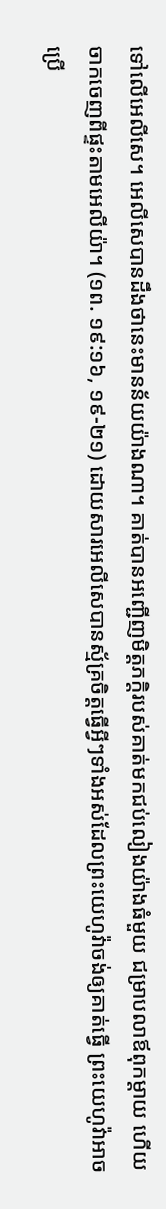ទៅលើអេលីសេ។ អេលីសេបានដឹងថានេះមានន័យយ៉ាងណា។ គាត់បានអញ្ជើញមិត្តភក្ដិរបស់គាត់មកជប់លៀងយ៉ាងធំមួយ ជម្រាបលាឪពុកម្ដាយ ហើយចាកចេញពីផ្ទះតាមអេលីយ៉ា។ (១ព. ១៩:១៦, ១៩-២១) ដោយសារអេលីសេបានស្ម័គ្រចិត្តធ្វើអ្វីៗទាំងអស់ដែលព្រះយេហូវ៉ាចង់ឲ្យគាត់ធ្វើ ព្រះយេហូវ៉ាអាចប្រើ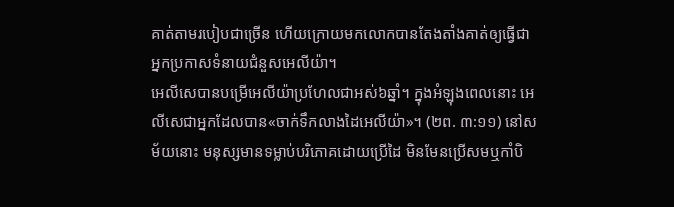គាត់តាមរបៀបជាច្រើន ហើយក្រោយមកលោកបានតែងតាំងគាត់ឲ្យធ្វើជាអ្នកប្រកាសទំនាយជំនួសអេលីយ៉ា។
អេលីសេបានបម្រើអេលីយ៉ាប្រហែលជាអស់៦ឆ្នាំ។ ក្នុងអំឡុងពេលនោះ អេលីសេជាអ្នកដែលបាន«ចាក់ទឹកលាងដៃអេលីយ៉ា»។ (២ព. ៣:១១) នៅសម័យនោះ មនុស្សមានទម្លាប់បរិភោគដោយប្រើដៃ មិនមែនប្រើសមឬកាំបិ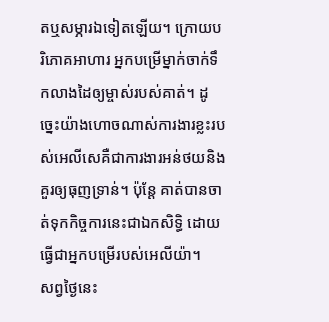តឬសម្ភារឯទៀតឡើយ។ ក្រោយបរិភោគអាហារ អ្នកបម្រើម្នាក់ចាក់ទឹកលាងដៃឲ្យម្ចាស់របស់គាត់។ ដូច្នេះយ៉ាងហោចណាស់ការងារខ្លះរបស់អេលីសេគឺជាការងារអន់ថយនិងគួរឲ្យធុញទ្រាន់។ ប៉ុន្តែ គាត់បានចាត់ទុកកិច្ចការនេះជាឯកសិទ្ធិ ដោយធ្វើជាអ្នកបម្រើរបស់អេលីយ៉ា។
សព្វថ្ងៃនេះ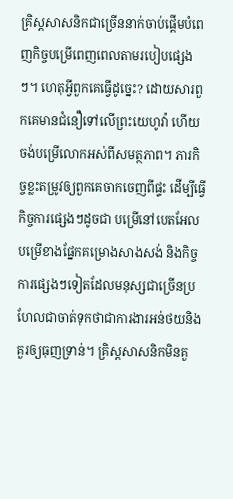គ្រិស្តសាសនិកជាច្រើននាក់ចាប់ផ្ដើមបំពេញកិច្ចបម្រើពេញពេលតាមរបៀបផ្សេងៗ។ ហេតុអ្វីពួកគេធ្វើដូច្នេះ? ដោយសារពួកគេមានជំនឿទៅលើព្រះយេហូវ៉ា ហើយចង់បម្រើលោកអស់ពីសមត្ថភាព។ ភារកិច្ចខ្លះតម្រូវឲ្យពួកគេចាកចេញពីផ្ទះ ដើម្បីធ្វើកិច្ចការផ្សេងៗដូចជា បម្រើនៅបេតអែល បម្រើខាងផ្នែកគម្រោងសាងសង់ និងកិច្ចការផ្សេងៗទៀតដែលមនុស្សជាច្រើនប្រហែលជាចាត់ទុកថាជាការងារអន់ថយនិងគួរឲ្យធុញទ្រាន់។ គ្រិស្តសាសនិកមិនគួ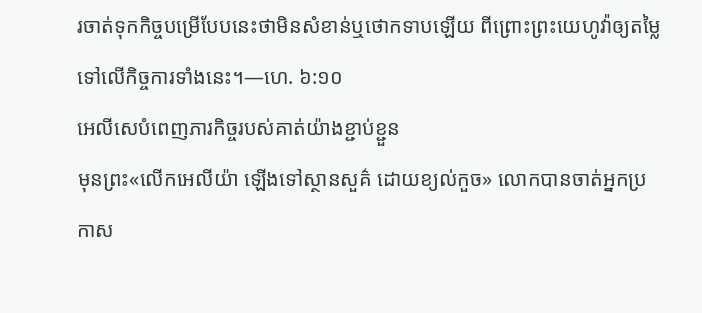រចាត់ទុកកិច្ចបម្រើបែបនេះថាមិនសំខាន់ឬថោកទាបឡើយ ពីព្រោះព្រះយេហូវ៉ាឲ្យតម្លៃទៅលើកិច្ចការទាំងនេះ។—ហេ. ៦:១០
អេលីសេបំពេញភារកិច្ចរបស់គាត់យ៉ាងខ្ជាប់ខ្ជួន
មុនព្រះ«លើកអេលីយ៉ា ឡើងទៅស្ថានសួគ៌ ដោយខ្យល់កួច» លោកបានចាត់អ្នកប្រកាស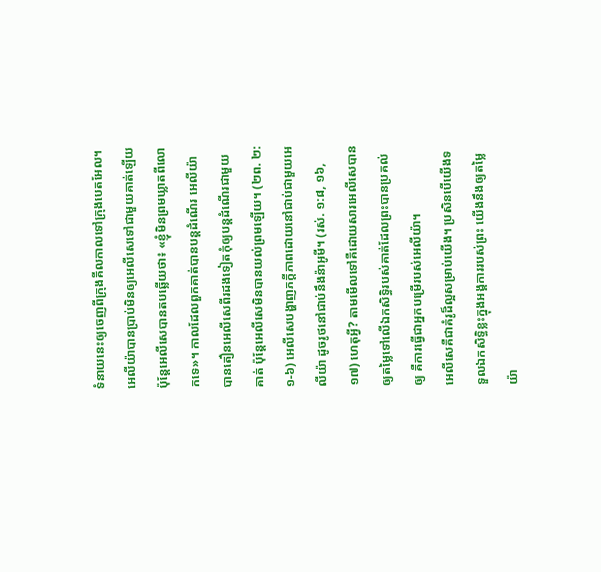ទំនាយនេះឲ្យចេញពីក្រុងគីលកាលទៅក្រុងបេតអែល។ អេលីយ៉ាបានប្រាប់មិនឲ្យអេលីសេទៅជាមួយគាត់ឡើយ ប៉ុន្តែអេលីសេបានតបឆ្លើយថា៖ «ខ្ញុំមិនព្រមឃ្លាតពីលោកទេ»។ កាលដែលពួកគាត់បានបន្តដំណើរ អេលីយ៉ាបានតឿនអេលីសេពីរដងទៀតកុំឲ្យបន្តដំណើរជាមួយគាត់ ប៉ុន្តែអេលីសេមិនបានយល់ព្រមឡើយ។ (២ព. ២:១-៦) អេលីសេបង្ហាញភក្ដីភាពដោយនៅជាប់ជាមួយអេលីយ៉ា ដូចរូថនៅជាប់នឹងន៉ាអូមី។ (រស់. ១:៨, ១៦, ១៧) ហេតុអ្វី? តាមមើលទៅគឺដោយសារអេលីសេបានឲ្យតម្លៃទៅលើឯកសិទ្ធិរបស់គាត់ដែលព្រះបានប្រគល់ឲ្យ គឺការធ្វើជាអ្នកបម្រើរបស់អេលីយ៉ា។
អេលីសេគឺជាគំរូដ៏ល្អសម្រាប់យើង។ ប្រសិនបើយើងទទួលឯកសិទ្ធិខ្លះក្នុងអង្គការរបស់ព្រះ យើងនឹងឲ្យតម្លៃយ៉ា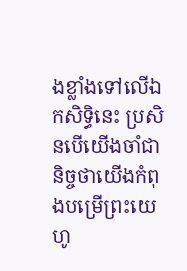ងខ្លាំងទៅលើឯកសិទ្ធិនេះ ប្រសិនបើយើងចាំជានិច្ចថាយើងកំពុងបម្រើព្រះយេហូ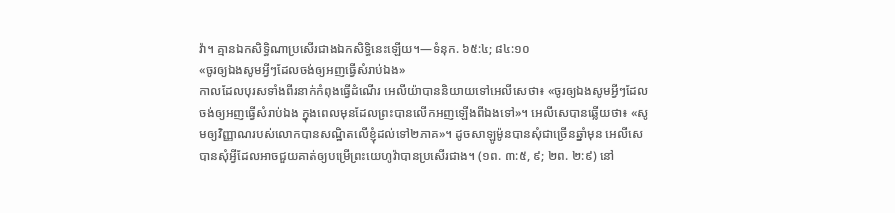វ៉ា។ គ្មានឯកសិទ្ធិណាប្រសើរជាងឯកសិទ្ធិនេះឡើយ។—ទំនុក. ៦៥:៤; ៨៤:១០
«ចូរឲ្យឯងសូមអ្វីៗដែលចង់ឲ្យអញធ្វើសំរាប់ឯង»
កាលដែលបុរសទាំងពីរនាក់កំពុងធ្វើដំណើរ អេលីយ៉ាបាននិយាយទៅអេលីសេថា៖ «ចូរឲ្យឯងសូមអ្វីៗដែលចង់ឲ្យអញធ្វើសំរាប់ឯង ក្នុងពេលមុនដែលព្រះបានលើកអញឡើងពីឯងទៅ»។ អេលីសេបានឆ្លើយថា៖ «សូមឲ្យវិញ្ញាណរបស់លោកបានសណ្ឋិតលើខ្ញុំដល់ទៅ២ភាគ»។ ដូចសាឡូម៉ូនបានសុំជាច្រើនឆ្នាំមុន អេលីសេបានសុំអ្វីដែលអាចជួយគាត់ឲ្យបម្រើព្រះយេហូវ៉ាបានប្រសើរជាង។ (១ព. ៣:៥, ៩; ២ព. ២:៩) នៅ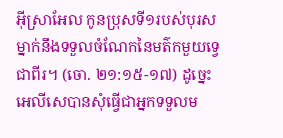អ៊ីស្រាអែល កូនប្រុសទី១របស់បុរសម្នាក់នឹងទទួលចំណែកនៃមត៌កមួយទ្វេជាពីរ។ (ចោ. ២១:១៥-១៧) ដូច្នេះ អេលីសេបានសុំធ្វើជាអ្នកទទួលម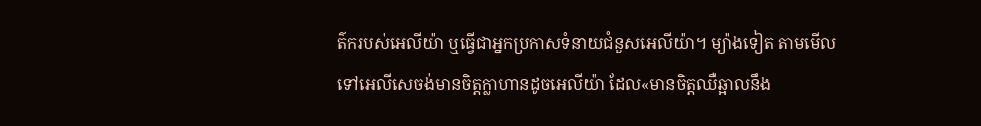ត៌ករបស់អេលីយ៉ា ឬធ្វើជាអ្នកប្រកាសទំនាយជំនួសអេលីយ៉ា។ ម្យ៉ាងទៀត តាមមើលទៅអេលីសេចង់មានចិត្តក្លាហានដូចអេលីយ៉ា ដែល«មានចិត្តឈឺឆ្អាលនឹង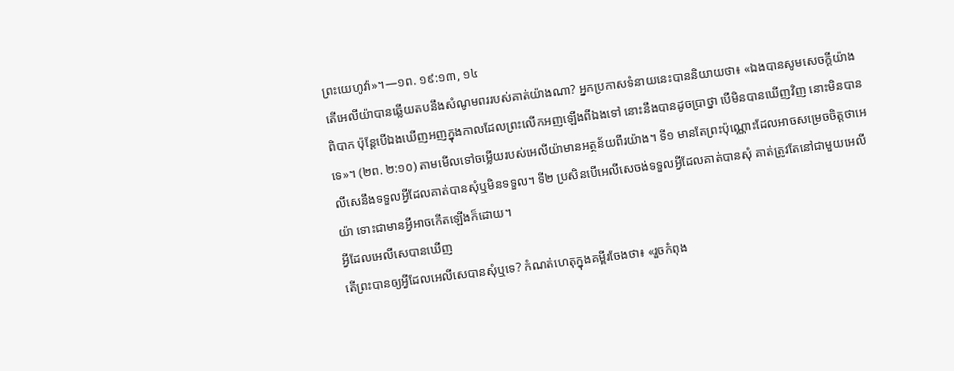ព្រះយេហូវ៉ា»។—១ព. ១៩:១៣, ១៤
តើអេលីយ៉ាបានឆ្លើយតបនឹងសំណូមពររបស់គាត់យ៉ាងណា? អ្នកប្រកាសទំនាយនេះបាននិយាយថា៖ «ឯងបានសូមសេចក្ដីយ៉ាងពិបាក ប៉ុន្តែបើឯងឃើញអញក្នុងកាលដែលព្រះលើកអញឡើងពីឯងទៅ នោះនឹងបានដូចប្រាថ្នា បើមិនបានឃើញវិញ នោះមិនបានទេ»។ (២ព. ២:១០) តាមមើលទៅចម្លើយរបស់អេលីយ៉ាមានអត្ថន័យពីរយ៉ាង។ ទី១ មានតែព្រះប៉ុណ្ណោះដែលអាចសម្រេចចិត្តថាអេលីសេនឹងទទួលអ្វីដែលគាត់បានសុំឬមិនទទួល។ ទី២ ប្រសិនបើអេលីសេចង់ទទួលអ្វីដែលគាត់បានសុំ គាត់ត្រូវតែនៅជាមួយអេលីយ៉ា ទោះជាមានអ្វីអាចកើតឡើងក៏ដោយ។
អ្វីដែលអេលីសេបានឃើញ
តើព្រះបានឲ្យអ្វីដែលអេលីសេបានសុំឬទេ? កំណត់ហេតុក្នុងគម្ពីរចែងថា៖ «រួចកំពុង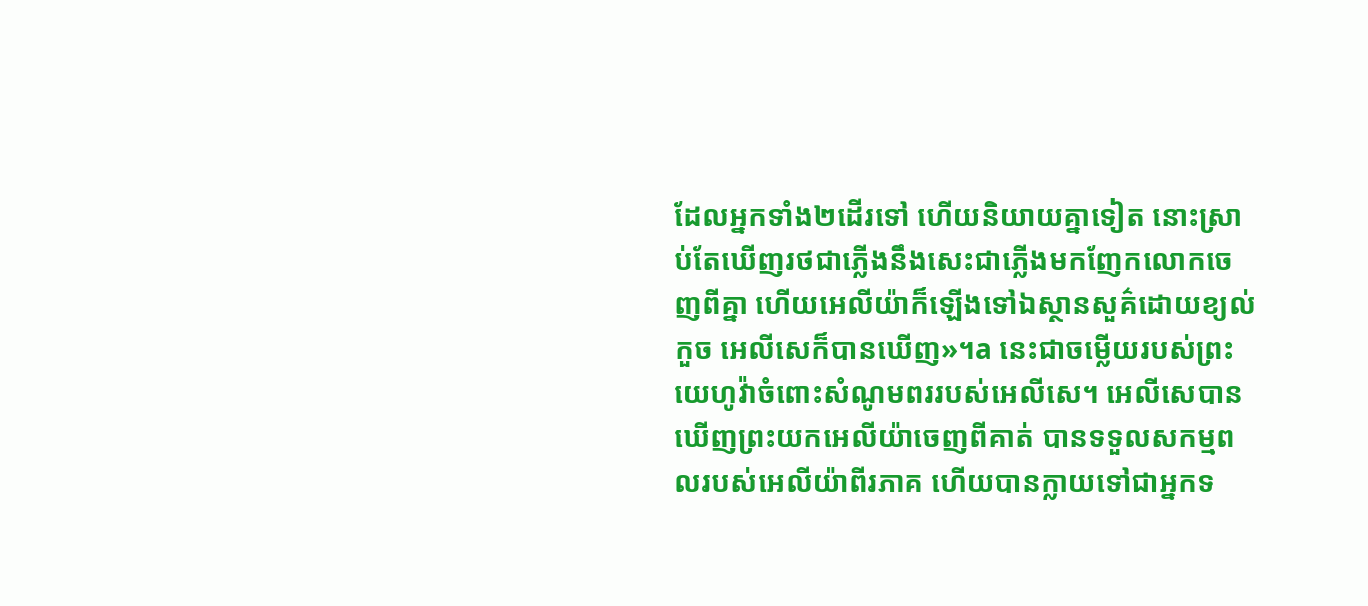ដែលអ្នកទាំង២ដើរទៅ ហើយនិយាយគ្នាទៀត នោះស្រាប់តែឃើញរថជាភ្លើងនឹងសេះជាភ្លើងមកញែកលោកចេញពីគ្នា ហើយអេលីយ៉ាក៏ឡើងទៅឯស្ថានសួគ៌ដោយខ្យល់កួច អេលីសេក៏បានឃើញ»។a នេះជាចម្លើយរបស់ព្រះយេហូវ៉ាចំពោះសំណូមពររបស់អេលីសេ។ អេលីសេបានឃើញព្រះយកអេលីយ៉ាចេញពីគាត់ បានទទួលសកម្មពលរបស់អេលីយ៉ាពីរភាគ ហើយបានក្លាយទៅជាអ្នកទ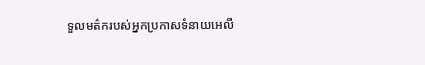ទួលមត៌ករបស់អ្នកប្រកាសទំនាយអេលី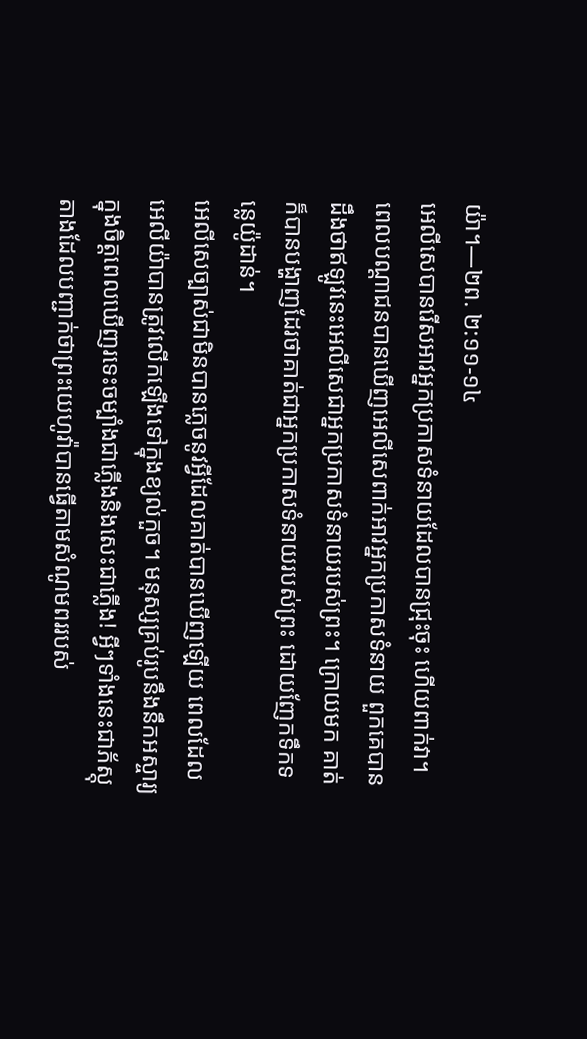យ៉ា។—២ព. ២:១១-១៤
អេលីសេបានរើសអាវអ្នកប្រកាសទំនាយដែលបានជ្រុះចុះ ហើយពាក់វា។ ពេលបណ្ដាជនបានឃើញអេលីសេពាក់អាវអ្នកប្រកាសទំនាយ ពួកគេបានដឹងថាឥឡូវនេះអេលីសេជាអ្នកប្រកាសទំនាយរបស់ព្រះ។ ក្រោយមក គាត់ក៏បានបង្ហាញដែរថាគាត់ជាអ្នកប្រកាសទំនាយរបស់ព្រះ ដោយញែកទឹកទន្លេយ៉ូដាន់។
អេលីសេច្បាស់ជាមិនបានភ្លេចនូវអ្វីដែលគាត់បានឃើញឡើយ ពេលដែលអេលីយ៉ាបានត្រូវលើកឡើងទៅក្នុងខ្យល់កួច។ មនុស្សគ្រប់រូបនឹងនឹកអស្ចារ្យក្នុងចិត្តពេលឃើញរទេះចម្បាំងជាភ្លើងនិងសេះជាភ្លើង! អ្វីៗទាំងនេះជាភ័ស្តុតាងដែលបញ្ជាក់ថាព្រះយេហូវ៉ាបានធ្វើតាមសំណូមពររបស់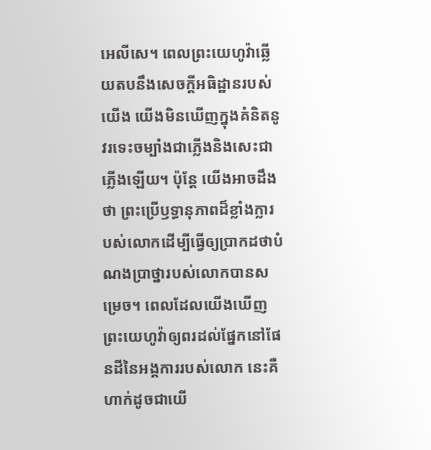អេលីសេ។ ពេលព្រះយេហូវ៉ាឆ្លើយតបនឹងសេចក្ដីអធិដ្ឋានរបស់យើង យើងមិនឃើញក្នុងគំនិតនូវរទេះចម្បាំងជាភ្លើងនិងសេះជាភ្លើងឡើយ។ ប៉ុន្តែ យើងអាចដឹងថា ព្រះប្រើឫទ្ធានុភាពដ៏ខ្លាំងក្លារបស់លោកដើម្បីធ្វើឲ្យប្រាកដថាបំណងប្រាថ្នារបស់លោកបានសម្រេច។ ពេលដែលយើងឃើញព្រះយេហូវ៉ាឲ្យពរដល់ផ្នែកនៅផែនដីនៃអង្គការរបស់លោក នេះគឺហាក់ដូចជាយើ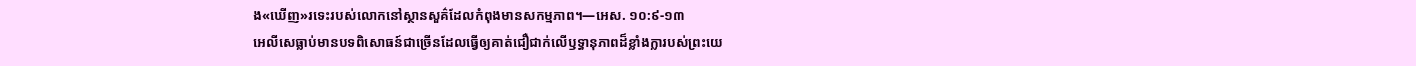ង«ឃើញ»រទេះរបស់លោកនៅស្ថានសួគ៌ដែលកំពុងមានសកម្មភាព។—អេស. ១០:៩-១៣
អេលីសេធ្លាប់មានបទពិសោធន៍ជាច្រើនដែលធ្វើឲ្យគាត់ជឿជាក់លើឫទ្ធានុភាពដ៏ខ្លាំងក្លារបស់ព្រះយេ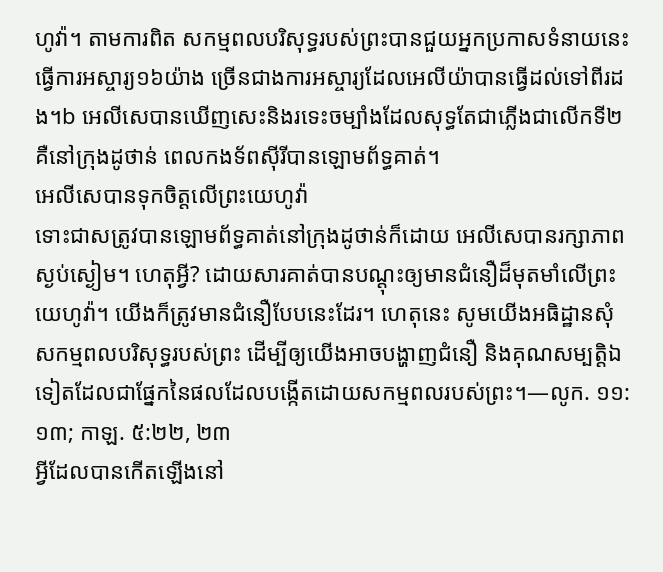ហូវ៉ា។ តាមការពិត សកម្មពលបរិសុទ្ធរបស់ព្រះបានជួយអ្នកប្រកាសទំនាយនេះធ្វើការអស្ចារ្យ១៦យ៉ាង ច្រើនជាងការអស្ចារ្យដែលអេលីយ៉ាបានធ្វើដល់ទៅពីរដង។b អេលីសេបានឃើញសេះនិងរទេះចម្បាំងដែលសុទ្ធតែជាភ្លើងជាលើកទី២ គឺនៅក្រុងដូថាន់ ពេលកងទ័ពស៊ីរីបានឡោមព័ទ្ធគាត់។
អេលីសេបានទុកចិត្តលើព្រះយេហូវ៉ា
ទោះជាសត្រូវបានឡោមព័ទ្ធគាត់នៅក្រុងដូថាន់ក៏ដោយ អេលីសេបានរក្សាភាពស្ងប់ស្ងៀម។ ហេតុអ្វី? ដោយសារគាត់បានបណ្ដុះឲ្យមានជំនឿដ៏មុតមាំលើព្រះយេហូវ៉ា។ យើងក៏ត្រូវមានជំនឿបែបនេះដែរ។ ហេតុនេះ សូមយើងអធិដ្ឋានសុំសកម្មពលបរិសុទ្ធរបស់ព្រះ ដើម្បីឲ្យយើងអាចបង្ហាញជំនឿ និងគុណសម្បត្ដិឯទៀតដែលជាផ្នែកនៃផលដែលបង្កើតដោយសកម្មពលរបស់ព្រះ។—លូក. ១១:១៣; កាឡ. ៥:២២, ២៣
អ្វីដែលបានកើតឡើងនៅ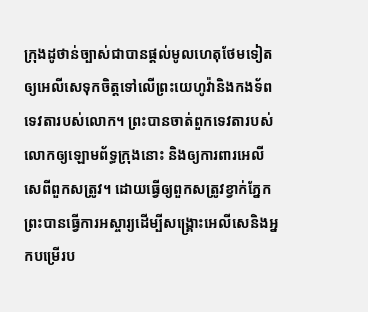ក្រុងដូថាន់ច្បាស់ជាបានផ្ដល់មូលហេតុថែមទៀតឲ្យអេលីសេទុកចិត្តទៅលើព្រះយេហូវ៉ានិងកងទ័ពទេវតារបស់លោក។ ព្រះបានចាត់ពួកទេវតារបស់លោកឲ្យឡោមព័ទ្ធក្រុងនោះ និងឲ្យការពារអេលីសេពីពួកសត្រូវ។ ដោយធ្វើឲ្យពួកសត្រូវខ្វាក់ភ្នែក ព្រះបានធ្វើការអស្ចារ្យដើម្បីសង្គ្រោះអេលីសេនិងអ្នកបម្រើរប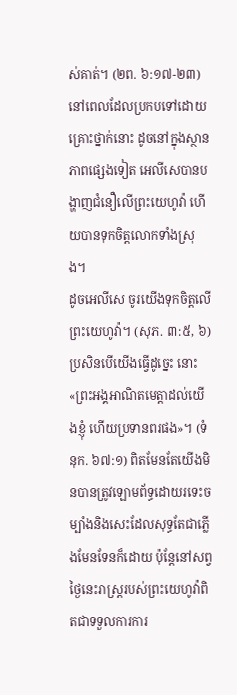ស់គាត់។ (២ព. ៦:១៧-២៣) នៅពេលដែលប្រកបទៅដោយគ្រោះថ្នាក់នោះ ដូចនៅក្នុងស្ថានភាពផ្សេងទៀត អេលីសេបានបង្ហាញជំនឿលើព្រះយេហូវ៉ា ហើយបានទុកចិត្តលោកទាំងស្រុង។
ដូចអេលីសេ ចូរយើងទុកចិត្តលើព្រះយេហូវ៉ា។ (សុភ. ៣:៥, ៦) ប្រសិនបើយើងធ្វើដូច្នេះ នោះ«ព្រះអង្គអាណិតមេត្ដាដល់យើងខ្ញុំ ហើយប្រទានពរផង»។ (ទំនុក. ៦៧:១) ពិតមែនតែយើងមិនបានត្រូវឡោមព័ទ្ធដោយរទេះចម្បាំងនិងសេះដែលសុទ្ធតែជាភ្លើងមែនទែនក៏ដោយ ប៉ុន្តែនៅសព្វថ្ងៃនេះរាស្ត្ររបស់ព្រះយេហូវ៉ាពិតជាទទួលការការ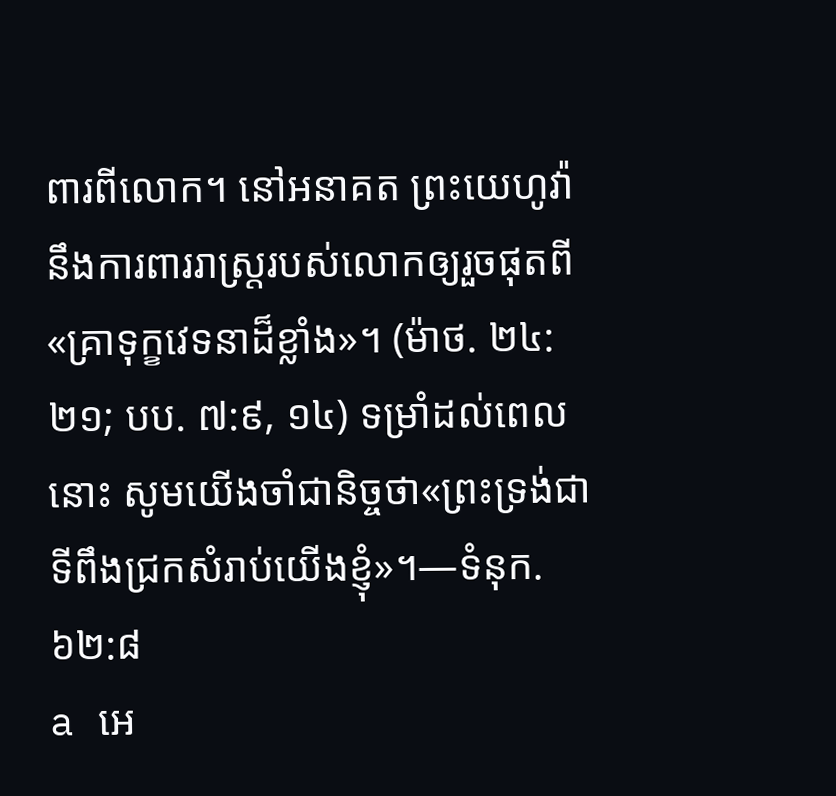ពារពីលោក។ នៅអនាគត ព្រះយេហូវ៉ានឹងការពាររាស្ត្ររបស់លោកឲ្យរួចផុតពី«គ្រាទុក្ខវេទនាដ៏ខ្លាំង»។ (ម៉ាថ. ២៤:២១; បប. ៧:៩, ១៤) ទម្រាំដល់ពេលនោះ សូមយើងចាំជានិច្ចថា«ព្រះទ្រង់ជាទីពឹងជ្រកសំរាប់យើងខ្ញុំ»។—ទំនុក. ៦២:៨
a អេ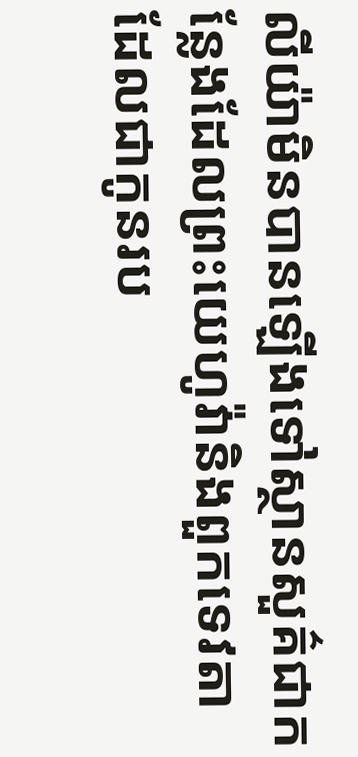លីយ៉ាមិនបានឡើងទៅស្ថានសួគ៌ជាកន្លែងដែលព្រះយេហូវ៉ានិងពួកទេវតាដែលជាកូនរប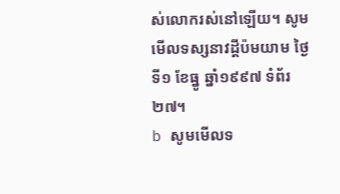ស់លោករស់នៅឡើយ។ សូមមើលទស្សនាវដ្ដីប៉មយាម ថ្ងៃទី១ ខែធ្នូ ឆ្នាំ១៩៩៧ ទំព័រ២៧។
b សូមមើលទ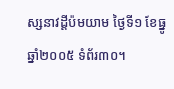ស្សនាវដ្ដីប៉មយាម ថ្ងៃទី១ ខែធ្នូ ឆ្នាំ២០០៥ ទំព័រ៣០។